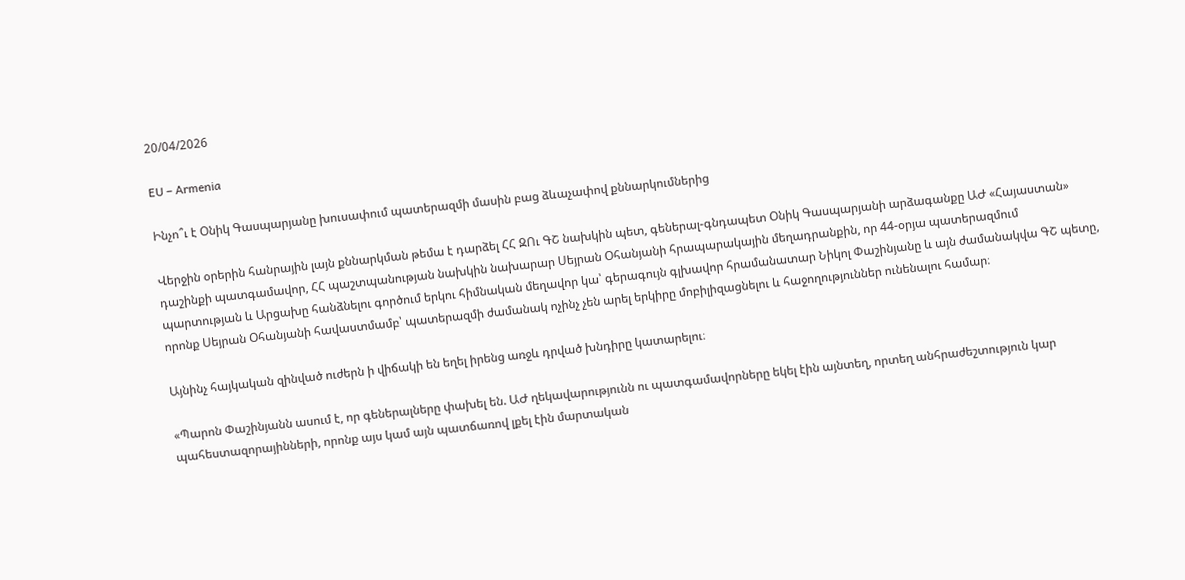20/04/2026

EU – Armenia

Ինչո՞ւ է Օնիկ Գասպարյանը խուսափում պատերազմի մասին բաց ձևաչափով քննարկումներից

Վերջին օրերին հանրային լայն քննարկման թեմա է դարձել ՀՀ ԶՈւ ԳՇ նախկին պետ, գեներալ-գնդապետ Օնիկ Գասպարյանի արձագանքը ԱԺ «Հայաստան» դաշինքի պատգամավոր, ՀՀ պաշտպանության նախկին նախարար Սեյրան Օհանյանի հրապարակային մեղադրանքին, որ 44-օրյա պատերազմում պարտության և Արցախը հանձնելու գործում երկու հիմնական մեղավոր կա՝ գերագույն գլխավոր հրամանատար Նիկոլ Փաշինյանը և այն ժամանակվա ԳՇ պետը, որոնք Սեյրան Օհանյանի հավաստմամբ՝ պատերազմի ժամանակ ոչինչ չեն արել երկիրը մոբիլիզացնելու և հաջողություններ ունենալու համար։

Այնինչ հայկական զինված ուժերն ի վիճակի են եղել իրենց առջև դրված խնդիրը կատարելու։

«Պարոն Փաշինյանն ասում է, որ գեներալները փախել են. ԱԺ ղեկավարությունն ու պատգամավորները եկել էին այնտեղ, որտեղ անհրաժեշտություն կար պահեստազորայինների, որոնք այս կամ այն պատճառով լքել էին մարտական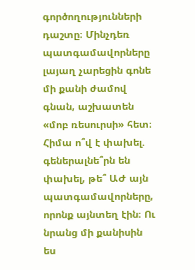գործողությունների դաշտը։ Մինչդեռ պատգամավորները լայաղ չարեցին գոնե մի քանի ժամով գնան, աշխատեն «մոբ ռեսուրսի» հետ։ Հիմա ո՞վ է փախել. գեներալնե՞րն են փախել, թե՞ ԱԺ այն պատգամավորները, որոնք այնտեղ էին։ Ու նրանց մի քանիսին ես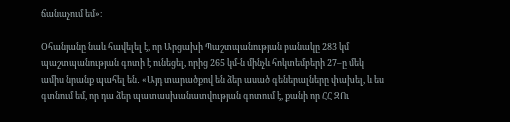ճանաչում եմ»։

Օհանյանը նաև հավելել է, որ Արցախի Պաշտպանության բանակը 283 կմ պաշտպանության գոտի է ունեցել, որից 265 կմ-ն մինչև հոկտեմբերի 27–ը մեկ ամիս նրանք պահել են․ «Այդ տարածքով են ձեր ասած գեներալները փախել, և ես գտնում եմ, որ դա ձեր պատասխանատվության գոտում է, քանի որ ՀՀ ԶՈւ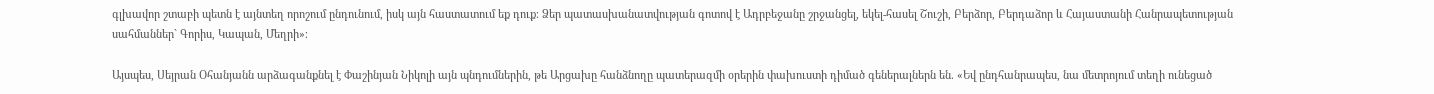գլխավոր շտաբի պետն է այնտեղ որոշում ընդունում, իսկ այն հաստատում եք դուք։ Ձեր պատասխանատվության գոտով է Ադրբեջանը շրջանցել, եկել-հասել Շուշի, Բերձոր, Բերդաձոր և Հայաստանի Հանրապետության սահմաններ` Գորիս, Կապան, Մեղրի»։

Այսպես, Սեյրան Օհանյանն արձագանքնել է Փաշինյան Նիկոլի այն պնդումներին, թե Արցախը հանձնողը պատերազմի օրերին փախուստի դիմած գեներալներն են. «Եվ ընդհանրապես, նա մետրոյում տեղի ունեցած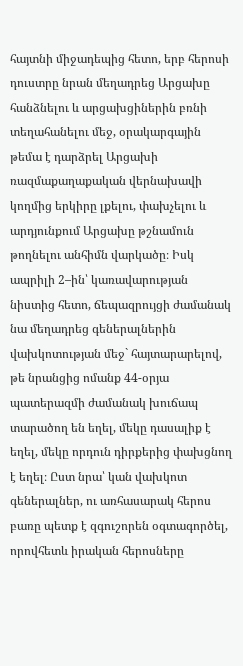հայտնի միջադեպից հետո, երբ հերոսի դուստրը նրան մեղադրեց Արցախը հանձնելու և արցախցիներին բռնի տեղահանելու մեջ, օրակարգային թեմա է դարձրել Արցախի ռազմաքաղաքական վերնախավի կողմից երկիրը լքելու, փախչելու և արդյունքում Արցախը թշնամուն թողնելու անհիմն վարկածը։ Իսկ ապրիլի 2–ին՝ կառավարության նիստից հետո, ճեպազրույցի ժամանակ նա մեղադրեց գեներալներին վախկոտության մեջ` հայտարարելով, թե նրանցից ոմանք 44-օրյա պատերազմի ժամանակ խուճապ տարածող են եղել, մեկը դասալիք է եղել, մեկը որդուն դիրքերից փախցնող է եղել։ Ըստ նրա՝ կան վախկոտ գեներալներ, ու առհասարակ հերոս բառը պետք է զգուշորեն օգտագործել, որովհետև իրական հերոսները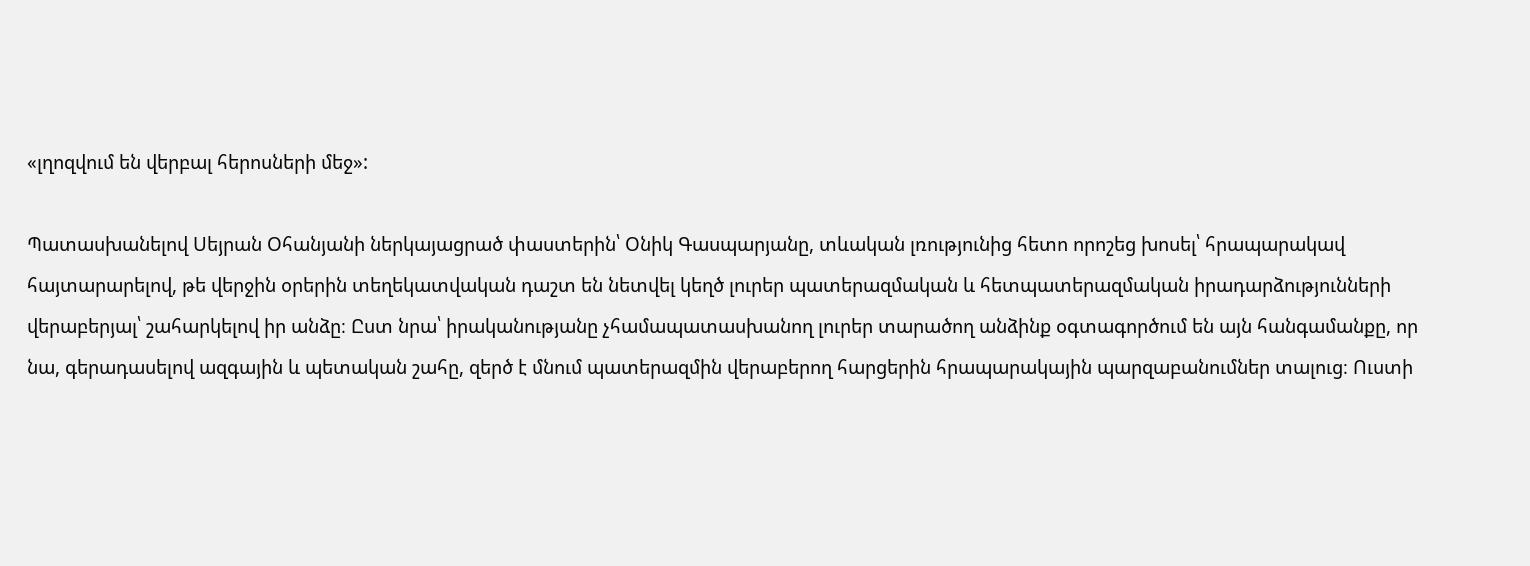«լղոզվում են վերբալ հերոսների մեջ»:

Պատասխանելով Սեյրան Օհանյանի ներկայացրած փաստերին՝ Օնիկ Գասպարյանը, տևական լռությունից հետո որոշեց խոսել՝ հրապարակավ հայտարարելով, թե վերջին օրերին տեղեկատվական դաշտ են նետվել կեղծ լուրեր պատերազմական և հետպատերազմական իրադարձությունների վերաբերյալ՝ շահարկելով իր անձը։ Ըստ նրա՝ իրականությանը չհամապատասխանող լուրեր տարածող անձինք օգտագործում են այն հանգամանքը, որ նա, գերադասելով ազգային և պետական շահը, զերծ է մնում պատերազմին վերաբերող հարցերին հրապարակային պարզաբանումներ տալուց։ Ուստի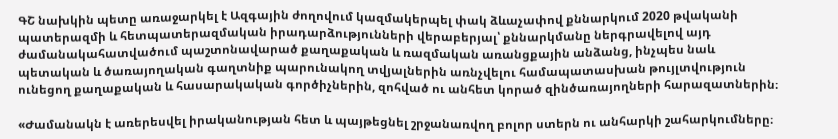ԳՇ նախկին պետը առաջարկել է Ազգային ժողովում կազմակերպել փակ ձևաչափով քննարկում 2020 թվականի պատերազմի և հետպատերազմական իրադարձությունների վերաբերյալ՝ քննարկմանը ներգրավելով այդ ժամանակահատվածում պաշտոնավարած քաղաքական և ռազմական առանցքային անձանց, ինչպես նաև պետական և ծառայողական գաղտնիք պարունակող տվյալներին առնչվելու համապատասխան թույլտվություն ունեցող քաղաքական և հասարակական գործիչներին, զոհված ու անհետ կորած զինծառայողների հարազատներին։

«Ժամանակն է առերեսվել իրականության հետ և պայթեցնել շրջանառվող բոլոր ստերն ու անհարկի շահարկումները։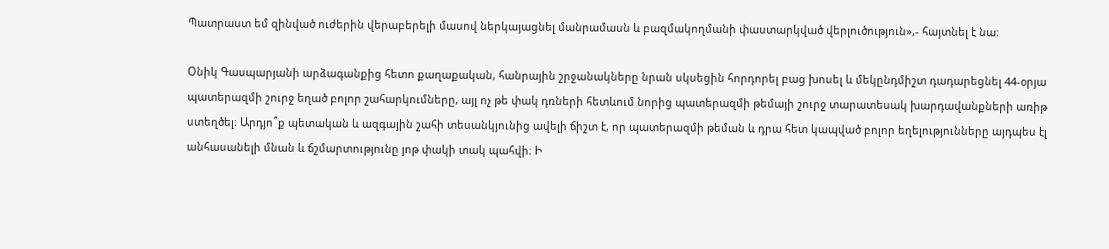Պատրաստ եմ զինված ուժերին վերաբերելի մասով ներկայացնել մանրամասն և բազմակողմանի փաստարկված վերլուծություն»,- հայտնել է նա։

Օնիկ Գասպարյանի արձագանքից հետո քաղաքական, հանրային շրջանակները նրան սկսեցին հորդորել բաց խոսել և մեկընդմիշտ դադարեցնել 44-օրյա պատերազմի շուրջ եղած բոլոր շահարկումները, այլ ոչ թե փակ դռների հետևում նորից պատերազմի թեմայի շուրջ տարատեսակ խարդավանքների առիթ ստեղծել։ Արդյո՞ք պետական և ազգային շահի տեսանկյունից ավելի ճիշտ է, որ պատերազմի թեման և դրա հետ կապված բոլոր եղելությունները այդպես էլ անհասանելի մնան և ճշմարտությունը յոթ փակի տակ պահվի։ Ի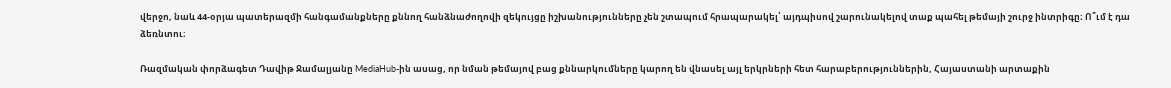վերջո, նաև 44-օրյա պատերազմի հանգամանքները քննող հանձնաժողովի զեկույցը իշխանությունները չեն շտապում հրապարակել՝ այդպիսով շարունակելով տաք պահել թեմայի շուրջ ինտրիգը։ Ո՞ւմ է դա ձեռնտու։

Ռազմական փորձագետ Դավիթ Ջամալյանը MediaHub-ին ասաց, որ նման թեմայով բաց քննարկումները կարող են վնասել այլ երկրների հետ հարաբերություններին, Հայաստանի արտաքին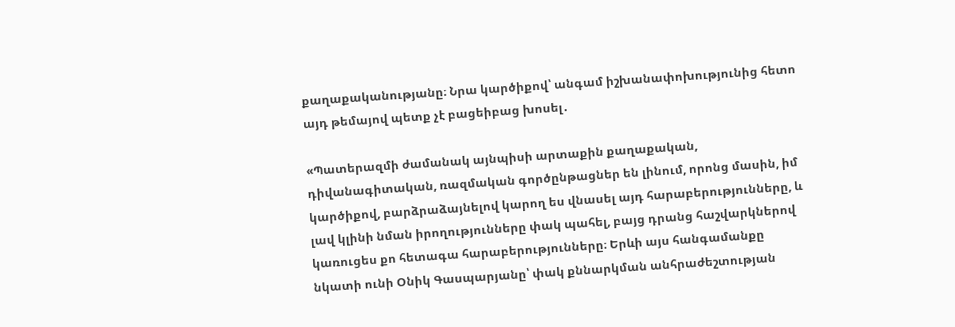քաղաքականությանը։ Նրա կարծիքով՝ անգամ իշխանափոխությունից հետո այդ թեմայով պետք չէ բացեիբաց խոսել․

«Պատերազմի ժամանակ այնպիսի արտաքին քաղաքական, դիվանագիտական, ռազմական գործընթացներ են լինում, որոնց մասին, իմ կարծիքով, բարձրաձայնելով կարող ես վնասել այդ հարաբերությունները, և լավ կլինի նման իրողությունները փակ պահել, բայց դրանց հաշվարկներով կառուցես քո հետագա հարաբերությունները։ Երևի այս հանգամանքը նկատի ունի Օնիկ Գասպարյանը՝ փակ քննարկման անհրաժեշտության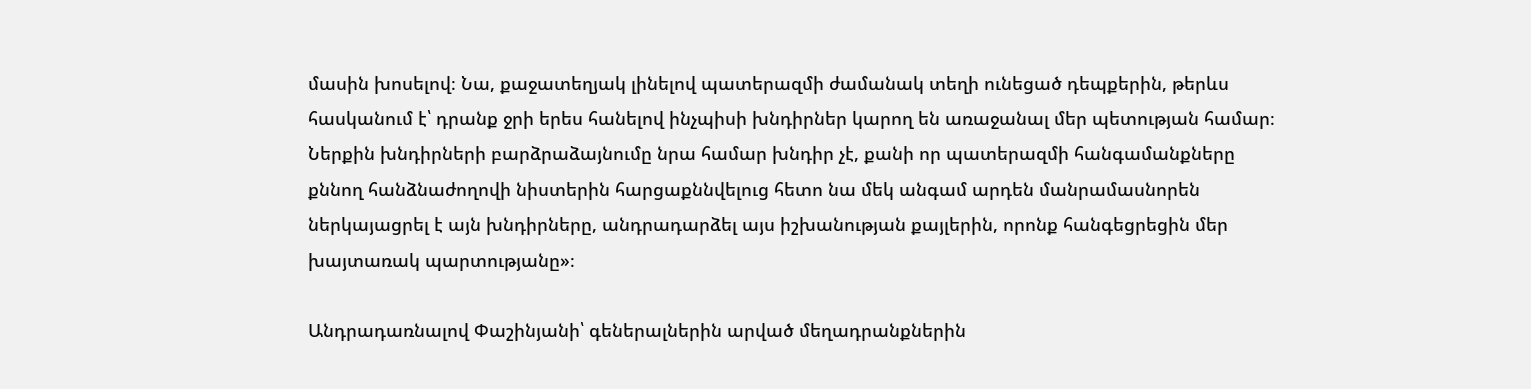մասին խոսելով։ Նա, քաջատեղյակ լինելով պատերազմի ժամանակ տեղի ունեցած դեպքերին, թերևս հասկանում է՝ դրանք ջրի երես հանելով ինչպիսի խնդիրներ կարող են առաջանալ մեր պետության համար։ Ներքին խնդիրների բարձրաձայնումը նրա համար խնդիր չէ, քանի որ պատերազմի հանգամանքները քննող հանձնաժողովի նիստերին հարցաքննվելուց հետո նա մեկ անգամ արդեն մանրամասնորեն ներկայացրել է այն խնդիրները, անդրադարձել այս իշխանության քայլերին, որոնք հանգեցրեցին մեր խայտառակ պարտությանը»։

Անդրադառնալով Փաշինյանի՝ գեներալներին արված մեղադրանքներին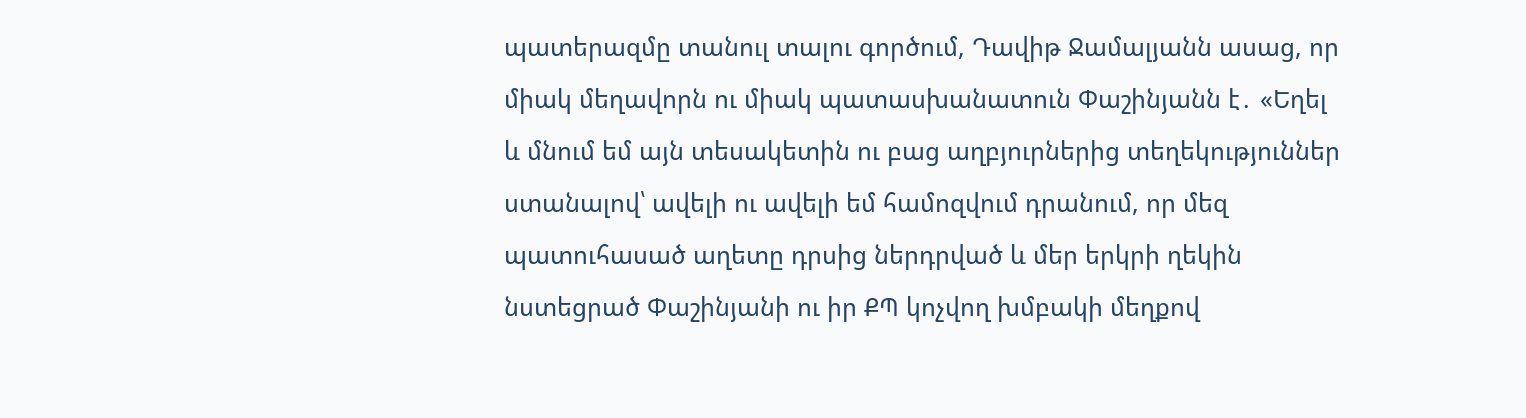պատերազմը տանուլ տալու գործում, Դավիթ Ջամալյանն ասաց, որ միակ մեղավորն ու միակ պատասխանատուն Փաշինյանն է․ «Եղել և մնում եմ այն տեսակետին ու բաց աղբյուրներից տեղեկություններ ստանալով՝ ավելի ու ավելի եմ համոզվում դրանում, որ մեզ պատուհասած աղետը դրսից ներդրված և մեր երկրի ղեկին նստեցրած Փաշինյանի ու իր ՔՊ կոչվող խմբակի մեղքով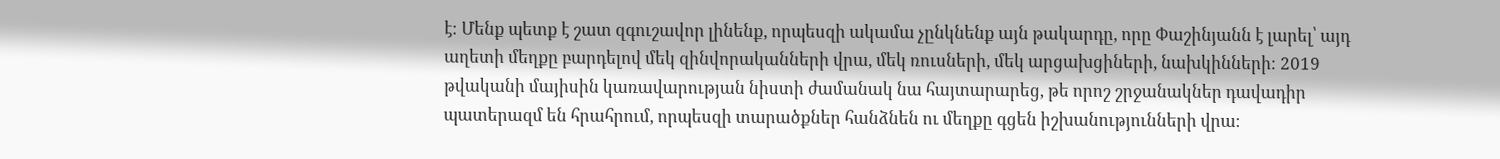է։ Մենք պետք է շատ զգուշավոր լինենք, որպեսզի ակամա չընկնենք այն թակարդը, որը Փաշինյանն է լարել՝ այդ աղետի մեղքը բարդելով մեկ զինվորականների վրա, մեկ ռուսների, մեկ արցախցիների, նախկինների։ 2019 թվականի մայիսին կառավարության նիստի ժամանակ նա հայտարարեց, թե որոշ շրջանակներ դավադիր պատերազմ են հրահրում, որպեսզի տարածքներ հանձնեն ու մեղքը գցեն իշխանությունների վրա։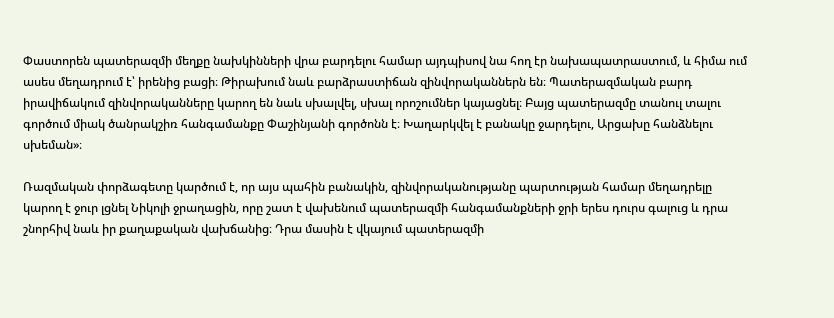Փաստորեն պատերազմի մեղքը նախկինների վրա բարդելու համար այդպիսով նա հող էր նախապատրաստում, և հիմա ում ասես մեղադրում է՝ իրենից բացի։ Թիրախում նաև բարձրաստիճան զինվորականներն են։ Պատերազմական բարդ իրավիճակում զինվորականները կարող են նաև սխալվել, սխալ որոշումներ կայացնել։ Բայց պատերազմը տանուլ տալու գործում միակ ծանրակշիռ հանգամանքը Փաշինյանի գործոնն է։ Խաղարկվել է բանակը ջարդելու, Արցախը հանձնելու սխեման»։

Ռազմական փորձագետը կարծում է, որ այս պահին բանակին, զինվորականությանը պարտության համար մեղադրելը կարող է ջուր լցնել Նիկոլի ջրաղացին, որը շատ է վախենում պատերազմի հանգամանքների ջրի երես դուրս գալուց և դրա շնորհիվ նաև իր քաղաքական վախճանից։ Դրա մասին է վկայում պատերազմի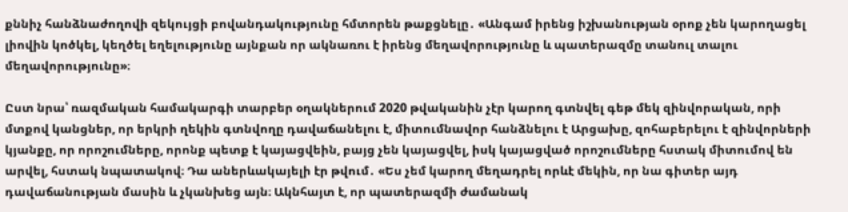քննիչ հանձնաժողովի զեկույցի բովանդակությունը հմտորեն թաքցնելը․ «Անգամ իրենց իշխանության օրոք չեն կարողացել լիովին կոծկել, կեղծել եղելությունը այնքան որ ակնառու է իրենց մեղավորությունը և պատերազմը տանուլ տալու մեղավորությունը»։

Ըստ նրա՝ ռազմական համակարգի տարբեր օղակներում 2020 թվականին չէր կարող գտնվել գեթ մեկ զինվորական, որի մտքով կանցներ, որ երկրի ղեկին գտնվողը դավաճանելու է, միտումնավոր հանձնելու է Արցախը, զոհաբերելու է զինվորների կյանքը, որ որոշումները, որոնք պետք է կայացվեին, բայց չեն կայացվել, իսկ կայացված որոշումները հստակ միտումով են արվել, հստակ նպատակով։ Դա աներևակայելի էր թվում․ «Ես չեմ կարող մեղադրել որևէ մեկին, որ նա գիտեր այդ դավաճանության մասին և չկանխեց այն։ Ակնհայտ է, որ պատերազմի ժամանակ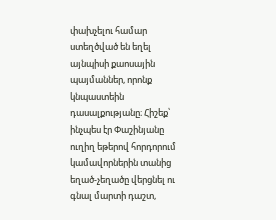փախչելու համար ստեղծված են եղել այնպիսի քաոսային պայմաններ, որոնք կնպաստեին դասալքությանը։ Հիշեք՝ ինչպես էր Փաշինյանը ուղիղ եթերով հորդորում կամավորներին տանից եղած-չեղածը վերցնել ու գնալ մարտի դաշտ,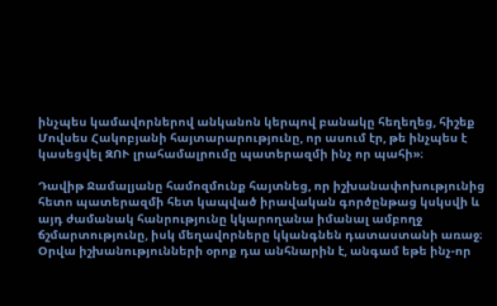ինչպես կամավորներով անկանոն կերպով բանակը հեղեղեց, հիշեք Մովսես Հակոբյանի հայտարարությունը, որ ասում էր, թե ինչպես է կասեցվել ԶՈՒ լրահամալրումը պատերազմի ինչ որ պահի»։

Դավիթ Ջամալյանը համոզմունք հայտնեց, որ իշխանափոխությունից հետո պատերազմի հետ կապված իրավական գործընթաց կսկսվի և այդ ժամանակ հանրությունը կկարողանա իմանալ ամբողջ ճշմարտությունը, իսկ մեղավորները կկանգնեն դատաստանի առաջ։ Օրվա իշխանությունների օրոք դա անհնարին է, անգամ եթե ինչ-որ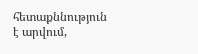հետաքննություն է արվում,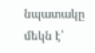նպատակը մեկն է՝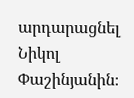արդարացնել Նիկոլ Փաշինյանին։